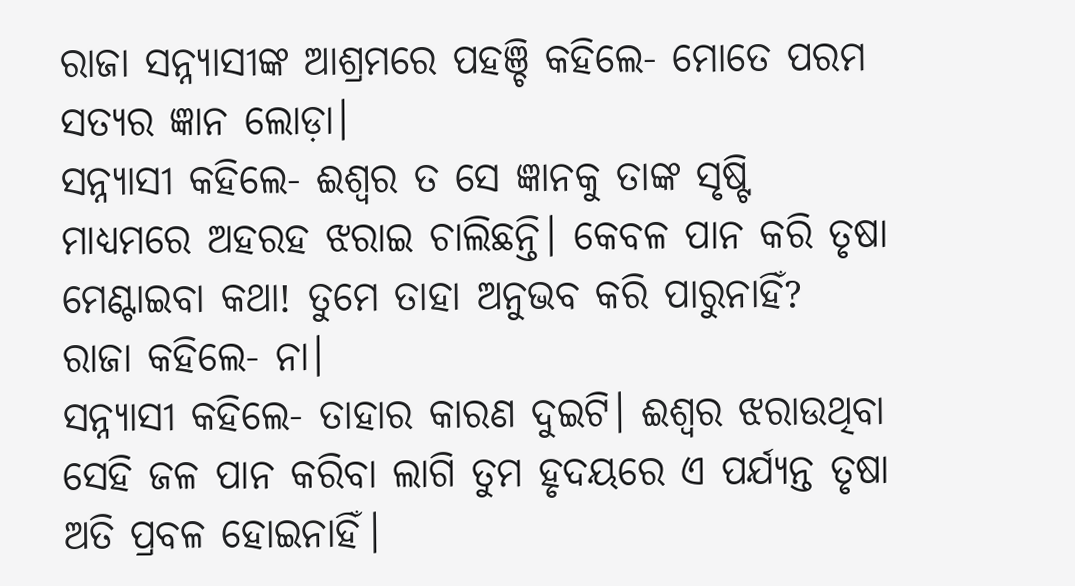ରାଜା ସନ୍ନ୍ୟାସୀଙ୍କ ଆଶ୍ରମରେ ପହଞ୍ଚି କହିଲେ- ମୋତେ ପରମ ସତ୍ୟର ଜ୍ଞାନ ଲୋଡ଼ା।
ସନ୍ନ୍ୟାସୀ କହିଲେ- ଈଶ୍ବର ତ ସେ ଜ୍ଞାନକୁ ତାଙ୍କ ସୃଷ୍ଟି ମାଧ୍ୟମରେ ଅହରହ ଝରାଇ ଚାଲିଛନ୍ତି। କେବଳ ପାନ କରି ତୃଷା ମେଣ୍ଟାଇବା କଥା! ତୁମେ ତାହା ଅନୁଭବ କରି ପାରୁନାହିଁ?
ରାଜା କହିଲେ- ନା।
ସନ୍ନ୍ୟାସୀ କହିଲେ- ତାହାର କାରଣ ଦୁଇଟି। ଈଶ୍ବର ଝରାଉଥିବା ସେହି ଜଳ ପାନ କରିବା ଲାଗି ତୁମ ହୃଦୟରେ ଏ ପର୍ଯ୍ୟନ୍ତ ତୃଷା ଅତି ପ୍ରବଳ ହୋଇନାହିଁ।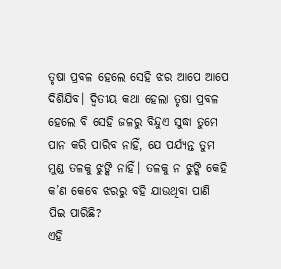ତୃଷା ପ୍ରବଳ ହେଲେ ସେହି ଝର ଆପେ ଆପେ ଦିଶିଯିବ। ଦ୍ବିତୀୟ କଥା ହେଲା ତୃଷା ପ୍ରବଳ ହେଲେ ବି ସେହି ଜଳରୁ ବିନ୍ଦୁଏ ସୁଦ୍ଧା ତୁମେ ପାନ କରି ପାରିବ ନାହିଁ, ଯେ ପର୍ଯ୍ୟନ୍ତ ତୁମ ମୁଣ୍ଡ ତଳକୁ ଝୁଙ୍କି ନାହିଁ। ତଳକୁ ନ ଝୁଙ୍କି କେହି କ’ଣ କେବେ ଝରରୁ ବହି ଯାଉଥିବା ପାଣି ପିଇ ପାରିଛି?
ଏହି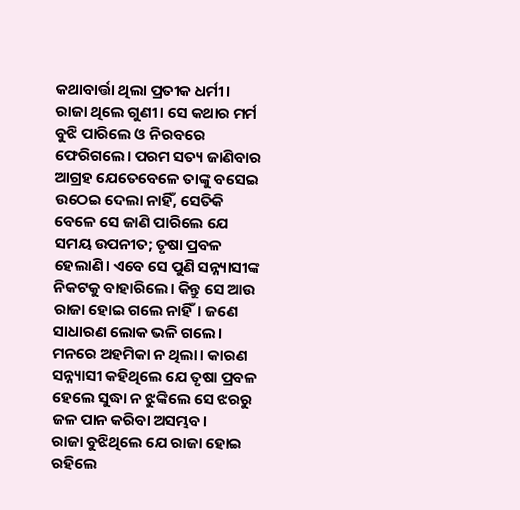କଥାବାର୍ତ୍ତା ଥିଲା ପ୍ରତୀକ ଧର୍ମୀ। ରାଜା ଥିଲେ ଗୁଣୀ। ସେ କଥାର ମର୍ମ ବୁଝି ପାରିଲେ ଓ ନିରବରେ ଫେରିଗଲେ। ପରମ ସତ୍ୟ ଜାଣିବାର ଆଗ୍ରହ ଯେତେବେଳେ ତାଙ୍କୁ ବସେଇ ଉଠେଇ ଦେଲା ନାହିଁ, ସେତିକି ବେଳେ ସେ ଜାଣି ପାରିଲେ ଯେ ସମୟ ଉପନୀତ; ତୃଷା ପ୍ରବଳ ହେଲାଣି। ଏବେ ସେ ପୁଣି ସନ୍ନ୍ୟାସୀଙ୍କ ନିକଟକୁ ବାହାରିଲେ। କିନ୍ତୁ ସେ ଆଉ ରାଜା ହୋଇ ଗଲେ ନାହିଁ। ଜଣେ ସାଧାରଣ ଲୋକ ଭଳି ଗଲେ। ମନରେ ଅହମିକା ନ ଥିଲା। କାରଣ ସନ୍ନ୍ୟାସୀ କହିଥିଲେ ଯେ ତୃଷା ପ୍ରବଳ ହେଲେ ସୁଦ୍ଧା ନ ଝୁଙ୍କିଲେ ସେ ଝରରୁ ଜଳ ପାନ କରିବା ଅସମ୍ଭବ।
ରାଜା ବୁଝିଥିଲେ ଯେ ରାଜା ହୋଇ ରହିଲେ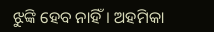ଝୁଙ୍କି ହେବ ନାହିଁ। ଅହମିକା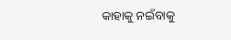କାହାକୁ ନଇଁବାକୁ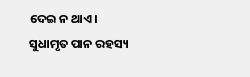ଦେଇ ନ ଥାଏ।
ସୁଧାମୃତ ପାନ ରହସ୍ୟ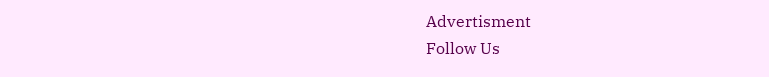Advertisment
Follow Us